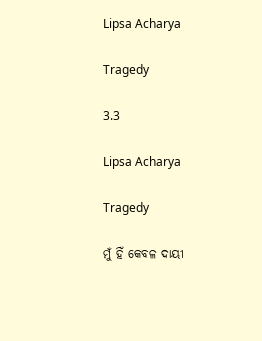Lipsa Acharya

Tragedy

3.3

Lipsa Acharya

Tragedy

ମୁଁ ହିଁ କେବଳ ଦାୟୀ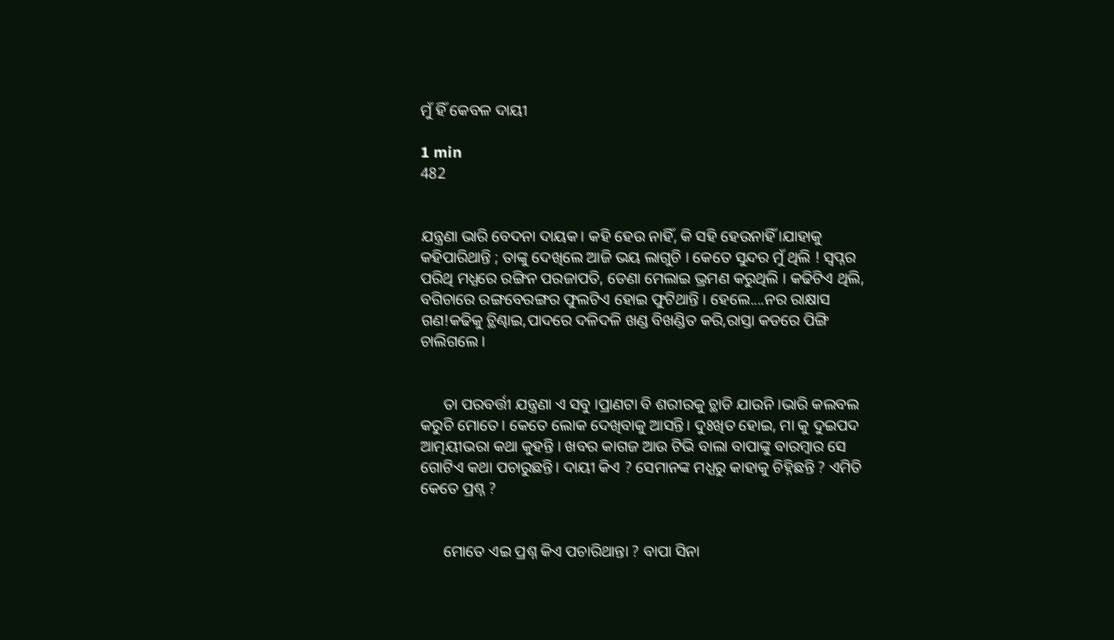ମୁଁ ହିଁ କେବଳ ଦାୟୀ

1 min
482


ଯନ୍ତ୍ରଣା ଭାରି ବେଦନା ଦାୟକ। କହି ହେଉ ନାହିଁ, କି ସହି ହେଉନାହିଁ ।ଯାହାକୁ କହିପାରିଥାନ୍ତି ; ତାଙ୍କୁ ଦେଖିଲେ ଆଜି ଭୟ ଲାଗୁଚି । କେତେ ସୁନ୍ଦର ମୁଁ ଥିଲି ! ସ୍ବପ୍ନର ପରିଥି ମଧ୍ଯରେ ରଙ୍ଗିନ ପରଜାପତି, ଡେଣା ମେଲାଇ ଭ୍ରମଣ କରୁଥିଲି । କଢିଟିଏ ଥିଲି, ବଗିଚାରେ ରଙ୍ଗବେରଙ୍ଗର ଫୁଲଟିଏ ହୋଇ ଫୁଟିଥାନ୍ତି । ହେଲେ....ନର ରାକ୍ଷାସ ଗଣ!କଢିକୁ ଚ୍ଥିଣ୍ଢାଇ,ପାଦରେ ଦଳିଦଳି ଖଣ୍ଡ ବିଖଣ୍ଡିତ କରି,ରାସ୍ତା କଡରେ ପିଙ୍ଗି ଚାଲିଗଲେ ।


      ତା ପରବର୍ତ୍ତୀ ଯନ୍ତ୍ରଣା ଏ ସବୁ ।ପ୍ରାଣଟା ବି ଶରୀରକୁ ଚ୍ଥାଡି ଯାଉନି ।ଭାରି କଲବଲ କରୁଚି ମୋତେ। କେତେ ଲୋକ ଦେଖିବାକୁ ଆସନ୍ତି। ଦୁଃଖିତ ହୋଇ, ମା କୁ ଦୁଇପଦ ଆତ୍ମୟୀଭରା କଥା କୁହନ୍ତି । ଖବର କାଗଜ ଆଉ ଟିଭି ବାଲା ବାପାଙ୍କୁ ବାରମ୍ବାର ସେ ଗୋଟିଏ କଥା ପଚାରୁଛନ୍ତି। ଦାୟୀ କିଏ ? ସେମାନଙ୍କ ମଧ୍ଯରୁ କାହାକୁ ଚିହ୍ନିଛନ୍ତି ? ଏମିତି କେତେ ପ୍ରଶ୍ନ ?


      ମୋତେ ଏଇ ପ୍ରଶ୍ନ କିଏ ପଚାରିଥାନ୍ତା ? ବାପା ସିନା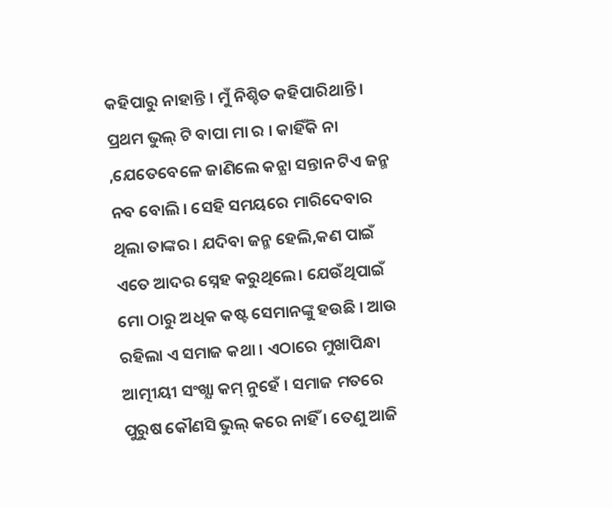କହିପାରୁ ନାହାନ୍ତି । ମୁଁ ନିଶ୍ଚିତ କହିପାରିଥାନ୍ତି । ପ୍ରଥମ ଭୁଲ୍ ଟି ବାପା ମା ର । କାହିଁକି ନା ,ଯେତେବେଳେ ଜାଣିଲେ କନ୍ଯା ସନ୍ତାନ ଟିଏ ଜନ୍ମ ନବ ବୋଲି । ସେହି ସମୟରେ ମାରିଦେବାର ଥିଲା ତାଙ୍କର । ଯଦିବା ଜନ୍ମ ହେଲି,କଣ ପାଇଁ ଏତେ ଆଦର ସ୍ନେହ କରୁଥିଲେ। ଯେଉଁଥିପାଇଁ ମୋ ଠାରୁ ଅଧିକ କଷ୍ଟ ସେମାନଙ୍କୁ ହଉଛି । ଆଉ ରହିଲା ଏ ସମାଜ କଥା । ଏଠାରେ ମୁଖାପିନ୍ଧା ଆତ୍ମୀୟୀ ସଂଖ୍ଯା କମ୍ ନୁହେଁ । ସମାଜ ମତରେ ପୁରୁଷ କୌଣସି ଭୁଲ୍ କରେ ନାହିଁ । ତେଣୁ ଆଜି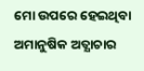ମୋ ଉପରେ ହେଇଥିବା ଅମାନୁଷିକ ଅତ୍ଯାଚାର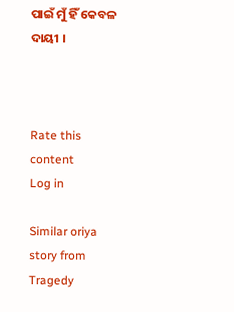ପାଇଁ ମୁଁ ହିଁ କେବଳ ଦାୟୀ ।



Rate this content
Log in

Similar oriya story from Tragedy